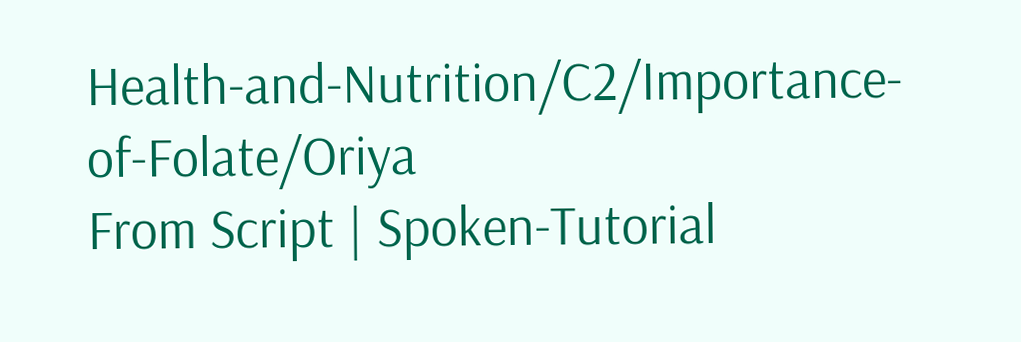Health-and-Nutrition/C2/Importance-of-Folate/Oriya
From Script | Spoken-Tutorial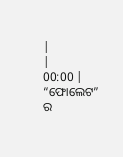|
|
00:00 | “ଫୋଲେଟ” ର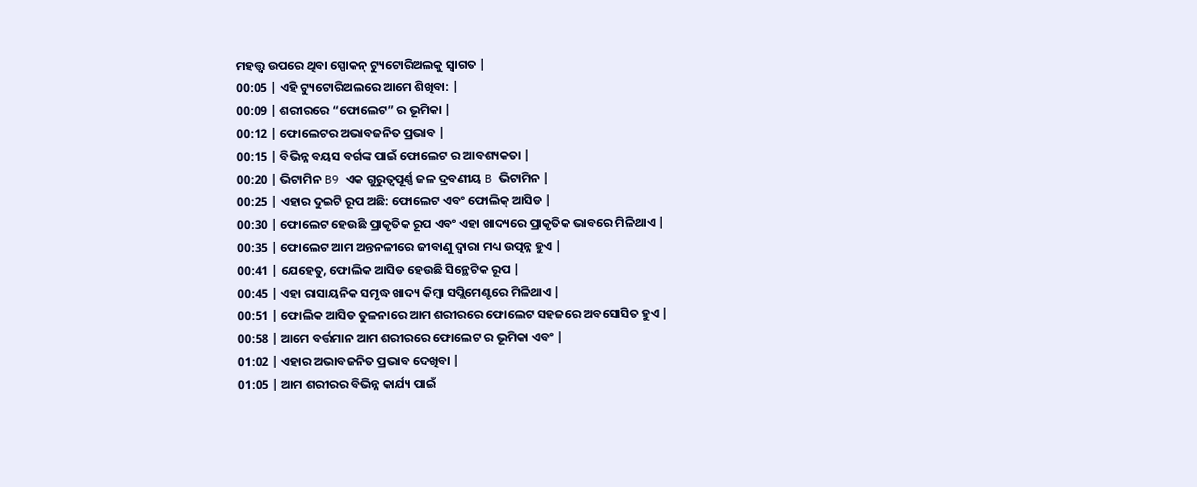ମହତ୍ତ୍ୱ ଉପରେ ଥିବା ସ୍ପୋକନ୍ ଟ୍ୟୁଟୋରିଅଲକୁ ସ୍ୱାଗତ |
00:05 | ଏହି ଟ୍ୟୁଟୋରିଅଲରେ ଆମେ ଶିଖିବା: |
00:09 | ଶରୀରରେ “ଫୋଲେଟ” ର ଭୂମିକା |
00:12 | ଫୋଲେଟର ଅଭାବଜନିତ ପ୍ରଭାବ |
00:15 | ବିଭିନ୍ନ ବୟସ ବର୍ଗଙ୍କ ପାଇଁ ଫୋଲେଟ ର ଆବଶ୍ୟକତା |
00:20 | ଭିଟାମିନ B9 ଏକ ଗୁରୁତ୍ୱପୂର୍ଣ୍ଣ ଜଳ ଦ୍ରବଣୀୟ B ଭିଟାମିନ |
00:25 | ଏହାର ଦୁଇଟି ରୂପ ଅଛି: ଫୋଲେଟ ଏବଂ ଫୋଲିକ୍ ଆସିଡ |
00:30 | ଫୋଲେଟ ହେଉଛି ପ୍ରାକୃତିକ ରୂପ ଏବଂ ଏହା ଖାଦ୍ୟରେ ପ୍ରାକୃତିକ ଭାବରେ ମିଳିଥାଏ |
00:35 | ଫୋଲେଟ ଆମ ଅନ୍ତନଳୀରେ ଜୀବାଣୁ ଦ୍ୱାରା ମଧ୍ୟ ଉତ୍ପନ୍ନ ହୁଏ |
00:41 | ଯେହେତୁ, ଫୋଲିକ ଆସିଡ ହେଉଛି ସିନ୍ଥେଟିକ ରୂପ |
00:45 | ଏହା ରାସାୟନିକ ସମୃଦ୍ଧ ଖାଦ୍ୟ କିମ୍ବା ସପ୍ଲିମେଣ୍ଟରେ ମିଳିଥାଏ |
00:51 | ଫୋଲିକ ଆସିଡ ତୁଳନାରେ ଆମ ଶରୀରରେ ଫୋଲେଟ ସହଜରେ ଅବସୋସିତ ହୁଏ |
00:58 | ଆମେ ବର୍ତ୍ତମାନ ଆମ ଶରୀରରେ ଫୋଲେଟ ର ଭୂମିକା ଏବଂ |
01:02 | ଏହାର ଅଭାବଜନିତ ପ୍ରଭାବ ଦେଖିବା |
01:05 | ଆମ ଶରୀରର ବିଭିନ୍ନ କାର୍ଯ୍ୟ ପାଇଁ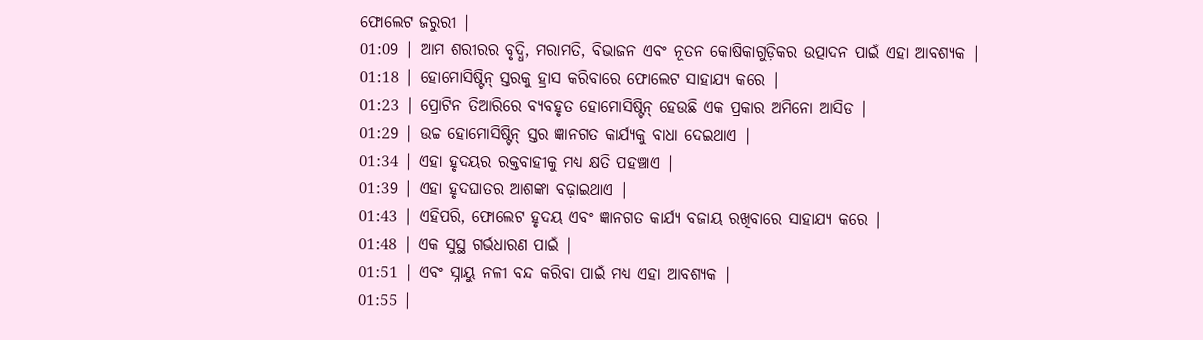ଫୋଲେଟ ଜରୁରୀ |
01:09 | ଆମ ଶରୀରର ବୃଦ୍ଧି, ମରାମତି, ବିଭାଜନ ଏବଂ ନୂତନ କୋଷିକାଗୁଡ଼ିକର ଉତ୍ପାଦନ ପାଇଁ ଏହା ଆବଶ୍ୟକ |
01:18 | ହୋମୋସିଷ୍ଟିନ୍ ସ୍ତରକୁ ହ୍ରାସ କରିବାରେ ଫୋଲେଟ ସାହାଯ୍ୟ କରେ |
01:23 | ପ୍ରୋଟିନ ତିଆରିରେ ବ୍ୟବହୃତ ହୋମୋସିଷ୍ଟିନ୍ ହେଉଛି ଏକ ପ୍ରକାର ଅମିନୋ ଆସିଡ |
01:29 | ଉଚ୍ଚ ହୋମୋସିଷ୍ଟିନ୍ ସ୍ତର ଜ୍ଞାନଗତ କାର୍ଯ୍ୟକୁ ବାଧା ଦେଇଥାଏ |
01:34 | ଏହା ହୃଦୟର ରକ୍ତବାହୀକୁ ମଧ୍ୟ କ୍ଷତି ପହଞ୍ଚାଏ |
01:39 | ଏହା ହୃଦଘାତର ଆଶଙ୍କା ବଢ଼ାଇଥାଏ |
01:43 | ଏହିପରି, ଫୋଲେଟ ହୃଦୟ ଏବଂ ଜ୍ଞାନଗତ କାର୍ଯ୍ୟ ବଜାୟ ରଖିବାରେ ସାହାଯ୍ୟ କରେ |
01:48 | ଏକ ସୁସ୍ଥ ଗର୍ଭଧାରଣ ପାଇଁ |
01:51 | ଏବଂ ସ୍ନାୟୁ ନଳୀ ବନ୍ଦ କରିବା ପାଇଁ ମଧ୍ୟ ଏହା ଆବଶ୍ୟକ |
01:55 |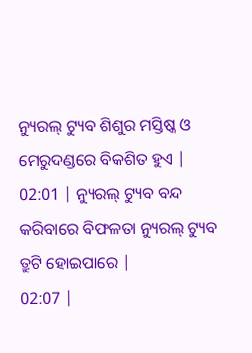ନ୍ୟୁରଲ୍ ଟ୍ୟୁବ ଶିଶୁର ମସ୍ତିଷ୍କ ଓ ମେରୁଦଣ୍ଡରେ ବିକଶିତ ହୁଏ |
02:01 | ନ୍ୟୁରଲ୍ ଟ୍ୟୁବ ବନ୍ଦ କରିବାରେ ବିଫଳତା ନ୍ୟୁରଲ୍ ଟ୍ୟୁବ ତ୍ରୁଟି ହୋଇପାରେ |
02:07 |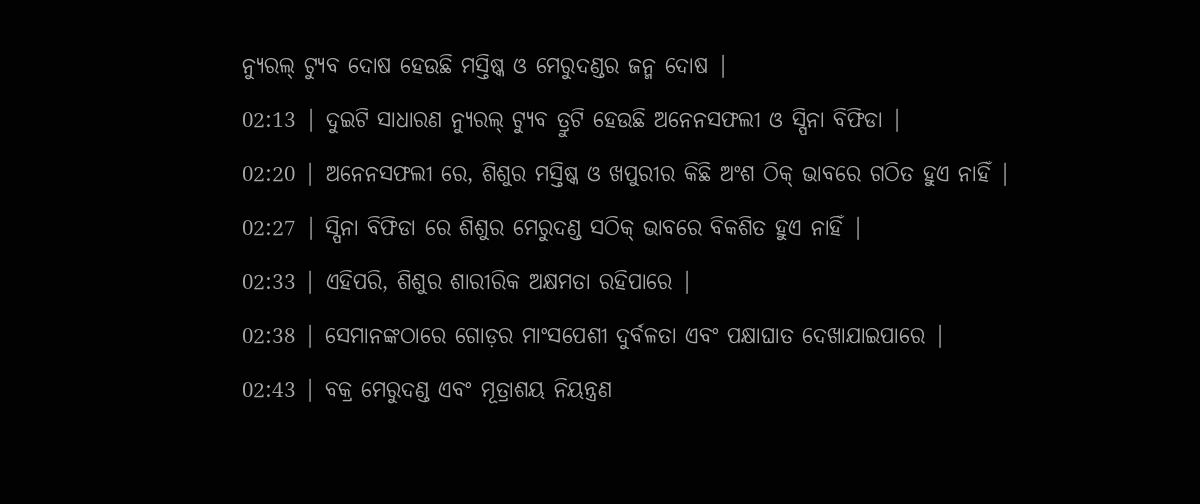ନ୍ୟୁରଲ୍ ଟ୍ୟୁବ ଦୋଷ ହେଉଛି ମସ୍ତିଷ୍କ ଓ ମେରୁଦଣ୍ଡର ଜନ୍ମ ଦୋଷ |
02:13 | ଦୁଇଟି ସାଧାରଣ ନ୍ୟୁରଲ୍ ଟ୍ୟୁବ ତ୍ରୁଟି ହେଉଛି ଅନେନସଫଲୀ ଓ ସ୍ପିନା ବିଫିଡା |
02:20 | ଅନେନସଫଲୀ ରେ, ଶିଶୁର ମସ୍ତିଷ୍କ ଓ ଖପୁରୀର କିଛି ଅଂଶ ଠିକ୍ ଭାବରେ ଗଠିତ ହୁଏ ନାହିଁ |
02:27 | ସ୍ପିନା ବିଫିଡା ରେ ଶିଶୁର ମେରୁଦଣ୍ଡ ସଠିକ୍ ଭାବରେ ବିକଶିତ ହୁଏ ନାହିଁ |
02:33 | ଏହିପରି, ଶିଶୁର ଶାରୀରିକ ଅକ୍ଷମତା ରହିପାରେ |
02:38 | ସେମାନଙ୍କଠାରେ ଗୋଡ଼ର ମାଂସପେଶୀ ଦୁର୍ବଳତା ଏବଂ ପକ୍ଷାଘାତ ଦେଖାଯାଇପାରେ |
02:43 | ବକ୍ର ମେରୁଦଣ୍ଡ ଏବଂ ମୂତ୍ରାଶୟ ନିୟନ୍ତ୍ରଣ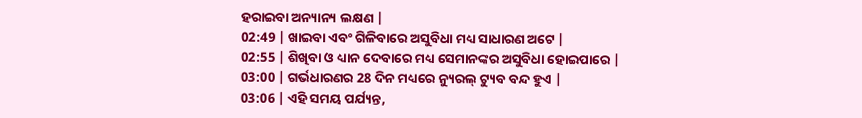ହରାଇବା ଅନ୍ୟାନ୍ୟ ଲକ୍ଷଣ |
02:49 | ଖାଇବା ଏବଂ ଗିଳିବାରେ ଅସୁବିଧା ମଧ୍ୟ ସାଧାରଣ ଅଟେ |
02:55 | ଶିଖିବା ଓ ଧ୍ୟାନ ଦେବାରେ ମଧ୍ୟ ସେମାନଙ୍କର ଅସୁବିଧା ହୋଇପାରେ |
03:00 | ଗର୍ଭଧାରଣର 28 ଦିନ ମଧ୍ୟରେ ନ୍ୟୁରଲ୍ ଟ୍ୟୁବ ବନ୍ଦ ହୁଏ |
03:06 | ଏହି ସମୟ ପର୍ଯ୍ୟନ୍ତ,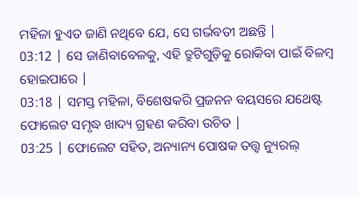ମହିଳା ହୁଏତ ଜାଣି ନଥିବେ ଯେ, ସେ ଗର୍ଭବତୀ ଅଛନ୍ତି |
03:12 | ସେ ଜାଣିବାବେଳକୁ, ଏହି ତ୍ରୁଟିଗୁଡ଼ିକୁ ରୋକିବା ପାଇଁ ବିଳମ୍ବ ହୋଇପାରେ |
03:18 | ସମସ୍ତ ମହିଳା, ବିଶେଷକରି ପ୍ରଜନନ ବୟସରେ ଯଥେଷ୍ଟ ଫୋଲେଟ ସମୃଦ୍ଧ ଖାଦ୍ୟ ଗ୍ରହଣ କରିବା ଉଚିତ |
03:25 | ଫୋଲେଟ ସହିତ, ଅନ୍ୟାନ୍ୟ ପୋଷକ ତତ୍ତ୍ୱ ନ୍ୟୁରଲ୍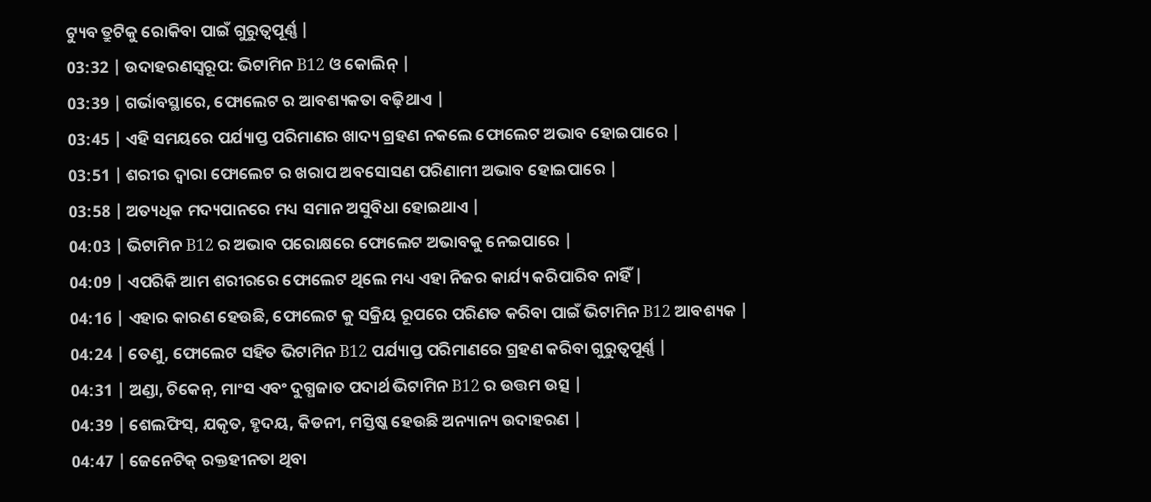ଟ୍ୟୁବ ତ୍ରୁଟିକୁ ରୋକିବା ପାଇଁ ଗୁରୁତ୍ୱପୂର୍ଣ୍ଣ |
03:32 | ଉଦାହରଣସ୍ୱରୂପ: ଭିଟାମିନ B12 ଓ କୋଲିନ୍ |
03:39 | ଗର୍ଭାବସ୍ଥାରେ, ଫୋଲେଟ ର ଆବଶ୍ୟକତା ବଢ଼ିଥାଏ |
03:45 | ଏହି ସମୟରେ ପର୍ଯ୍ୟାପ୍ତ ପରିମାଣର ଖାଦ୍ୟ ଗ୍ରହଣ ନକଲେ ଫୋଲେଟ ଅଭାବ ହୋଇପାରେ |
03:51 | ଶରୀର ଦ୍ୱାରା ଫୋଲେଟ ର ଖରାପ ଅବସୋସଣ ପରିଣାମୀ ଅଭାବ ହୋଇପାରେ |
03:58 | ଅତ୍ୟଧିକ ମଦ୍ୟପାନରେ ମଧ୍ୟ ସମାନ ଅସୁବିଧା ହୋଇଥାଏ |
04:03 | ଭିଟାମିନ B12 ର ଅଭାବ ପରୋକ୍ଷରେ ଫୋଲେଟ ଅଭାବକୁ ନେଇପାରେ |
04:09 | ଏପରିକି ଆମ ଶରୀରରେ ଫୋଲେଟ ଥିଲେ ମଧ୍ୟ ଏହା ନିଜର କାର୍ଯ୍ୟ କରିପାରିବ ନାହିଁ |
04:16 | ଏହାର କାରଣ ହେଉଛି, ଫୋଲେଟ କୁ ସକ୍ରିୟ ରୂପରେ ପରିଣତ କରିବା ପାଇଁ ଭିଟାମିନ B12 ଆବଶ୍ୟକ |
04:24 | ତେଣୁ, ଫୋଲେଟ ସହିତ ଭିଟାମିନ B12 ପର୍ଯ୍ୟାପ୍ତ ପରିମାଣରେ ଗ୍ରହଣ କରିବା ଗୁରୁତ୍ୱପୂର୍ଣ୍ଣ |
04:31 | ଅଣ୍ଡା, ଚିକେନ୍, ମାଂସ ଏବଂ ଦୁଗ୍ଧଜାତ ପଦାର୍ଥ ଭିଟାମିନ B12 ର ଉତ୍ତମ ଉତ୍ସ |
04:39 | ଶେଲଫିସ୍, ଯକୃତ, ହୃଦୟ, କିଡନୀ, ମସ୍ତିଷ୍କ ହେଉଛି ଅନ୍ୟାନ୍ୟ ଉଦାହରଣ |
04:47 | ଜେନେଟିକ୍ ରକ୍ତହୀନତା ଥିବା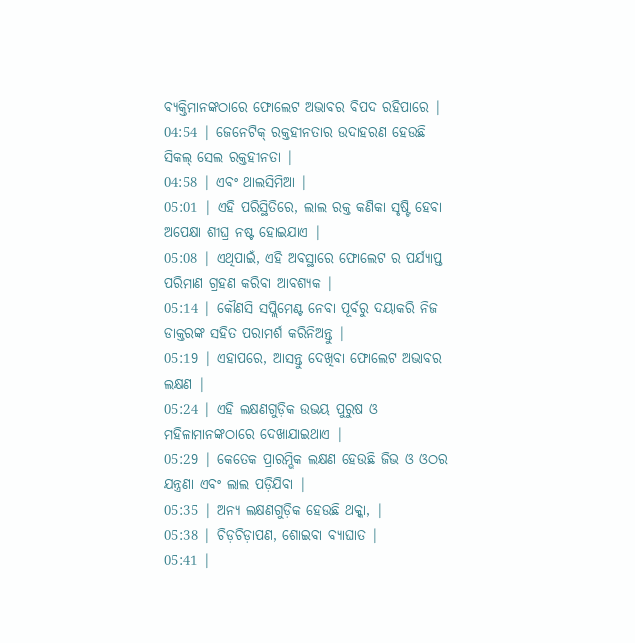ବ୍ୟକ୍ତିମାନଙ୍କଠାରେ ଫୋଲେଟ ଅଭାବର ବିପଦ ରହିପାରେ |
04:54 | ଜେନେଟିକ୍ ରକ୍ତହୀନତାର ଉଦାହରଣ ହେଉଛି ସିକଲ୍ ସେଲ ରକ୍ତହୀନତା |
04:58 | ଏବଂ ଥାଲସିମିଆ |
05:01 | ଏହି ପରିସ୍ଥିତିରେ, ଲାଲ ରକ୍ତ କଣିକା ସୃଷ୍ଟି ହେବା ଅପେକ୍ଷା ଶୀଘ୍ର ନଷ୍ଟ ହୋଇଯାଏ |
05:08 | ଏଥିପାଇଁ, ଏହି ଅବସ୍ଥାରେ ଫୋଲେଟ ର ପର୍ଯ୍ୟାପ୍ତ ପରିମାଣ ଗ୍ରହଣ କରିବା ଆବଶ୍ୟକ |
05:14 | କୌଣସି ସପ୍ଲିମେଣ୍ଟ ନେବା ପୂର୍ବରୁ ଦୟାକରି ନିଜ ଡାକ୍ତରଙ୍କ ସହିତ ପରାମର୍ଶ କରିନିଅନ୍ତୁ |
05:19 | ଏହାପରେ, ଆସନ୍ତୁ ଦେଖିବା ଫୋଲେଟ ଅଭାବର ଲକ୍ଷଣ |
05:24 | ଏହି ଲକ୍ଷଣଗୁଡ଼ିକ ଉଭୟ ପୁରୁଷ ଓ ମହିଳାମାନଙ୍କଠାରେ ଦେଖାଯାଇଥାଏ |
05:29 | କେତେକ ପ୍ରାରମ୍ଭିକ ଲକ୍ଷଣ ହେଉଛି ଜିଭ ଓ ଓଠର ଯନ୍ତ୍ରଣା ଏବଂ ଲାଲ ପଡ଼ିଯିବା |
05:35 | ଅନ୍ୟ ଲକ୍ଷଣଗୁଡ଼ିକ ହେଉଛି ଥକ୍କା, |
05:38 | ଚିଡ଼ଚିଡ଼ାପଣ, ଶୋଇବା ବ୍ୟାଘାତ |
05:41 |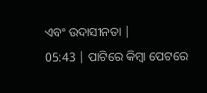ଏବଂ ଉଦାସୀନତା |
05:43 | ପାଟିରେ କିମ୍ବା ପେଟରେ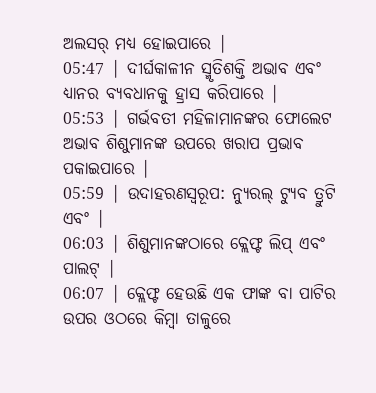ଅଲସର୍ ମଧ୍ୟ ହୋଇପାରେ |
05:47 | ଦୀର୍ଘକାଳୀନ ସ୍ମୃତିଶକ୍ତି ଅଭାବ ଏବଂ ଧ୍ୟାନର ବ୍ୟବଧାନକୁ ହ୍ରାସ କରିପାରେ |
05:53 | ଗର୍ଭବତୀ ମହିଳାମାନଙ୍କର ଫୋଲେଟ ଅଭାବ ଶିଶୁମାନଙ୍କ ଉପରେ ଖରାପ ପ୍ରଭାବ ପକାଇପାରେ |
05:59 | ଉଦାହରଣସ୍ୱରୂପ: ନ୍ୟୁରଲ୍ ଟ୍ୟୁବ ତ୍ରୁଟି ଏବଂ |
06:03 | ଶିଶୁମାନଙ୍କଠାରେ କ୍ଲେଫ୍ଟ ଲିପ୍ ଏବଂ ପାଲଟ୍ |
06:07 | କ୍ଲେଫ୍ଟ ହେଉଛି ଏକ ଫାଙ୍କ ବା ପାଟିର ଉପର ଓଠରେ କିମ୍ବା ତାଳୁରେ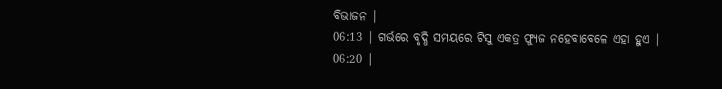ବିଭାଜନ |
06:13 | ଗର୍ଭରେ ବୃଦ୍ଧି ସମୟରେ ଟିସୁ ଏକତ୍ର ଫ୍ୟୁଜ ନହେବାବେଳେ ଏହା ହୁଏ |
06:20 |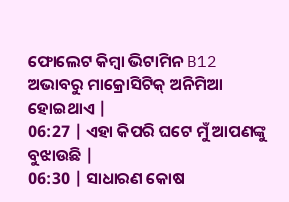ଫୋଲେଟ କିମ୍ବା ଭିଟାମିନ B12 ଅଭାବରୁ ମାକ୍ରୋସିଟିକ୍ ଅନିମିଆ ହୋଇଥାଏ |
06:27 | ଏହା କିପରି ଘଟେ ମୁଁ ଆପଣଙ୍କୁ ବୁଝାଉଛି |
06:30 | ସାଧାରଣ କୋଷ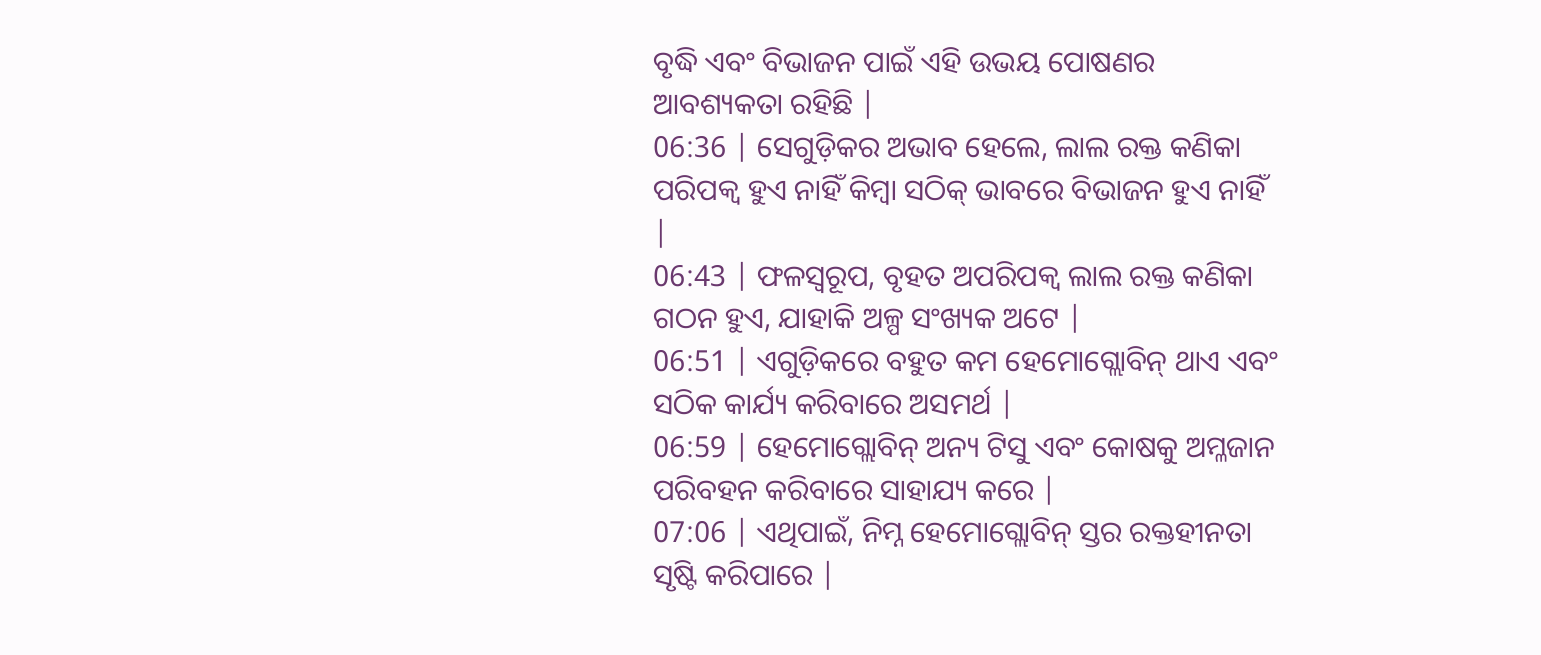ବୃଦ୍ଧି ଏବଂ ବିଭାଜନ ପାଇଁ ଏହି ଉଭୟ ପୋଷଣର ଆବଶ୍ୟକତା ରହିଛି |
06:36 | ସେଗୁଡ଼ିକର ଅଭାବ ହେଲେ, ଲାଲ ରକ୍ତ କଣିକା ପରିପକ୍ୱ ହୁଏ ନାହିଁ କିମ୍ବା ସଠିକ୍ ଭାବରେ ବିଭାଜନ ହୁଏ ନାହିଁ |
06:43 | ଫଳସ୍ୱରୂପ, ବୃହତ ଅପରିପକ୍ୱ ଲାଲ ରକ୍ତ କଣିକା ଗଠନ ହୁଏ, ଯାହାକି ଅଳ୍ପ ସଂଖ୍ୟକ ଅଟେ |
06:51 | ଏଗୁଡ଼ିକରେ ବହୁତ କମ ହେମୋଗ୍ଲୋବିନ୍ ଥାଏ ଏବଂ ସଠିକ କାର୍ଯ୍ୟ କରିବାରେ ଅସମର୍ଥ |
06:59 | ହେମୋଗ୍ଲୋବିନ୍ ଅନ୍ୟ ଟିସୁ ଏବଂ କୋଷକୁ ଅମ୍ଳଜାନ ପରିବହନ କରିବାରେ ସାହାଯ୍ୟ କରେ |
07:06 | ଏଥିପାଇଁ, ନିମ୍ନ ହେମୋଗ୍ଲୋବିନ୍ ସ୍ତର ରକ୍ତହୀନତା ସୃଷ୍ଟି କରିପାରେ |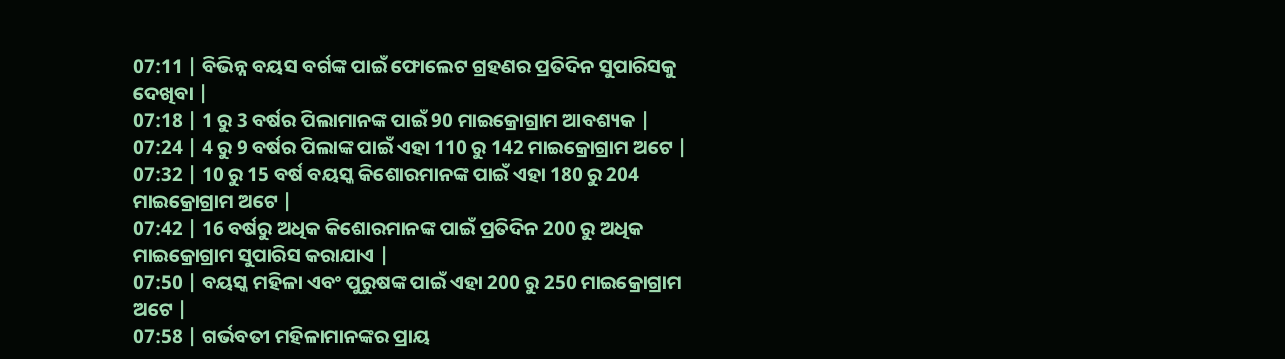07:11 | ବିଭିନ୍ନ ବୟସ ବର୍ଗଙ୍କ ପାଇଁ ଫୋଲେଟ ଗ୍ରହଣର ପ୍ରତିଦିନ ସୁପାରିସକୁ ଦେଖିବା |
07:18 | 1 ରୁ 3 ବର୍ଷର ପିଲାମାନଙ୍କ ପାଇଁ 90 ମାଇକ୍ରୋଗ୍ରାମ ଆବଶ୍ୟକ |
07:24 | 4 ରୁ 9 ବର୍ଷର ପିଲାଙ୍କ ପାଇଁ ଏହା 110 ରୁ 142 ମାଇକ୍ରୋଗ୍ରାମ ଅଟେ |
07:32 | 10 ରୁ 15 ବର୍ଷ ବୟସ୍କ କିଶୋରମାନଙ୍କ ପାଇଁ ଏହା 180 ରୁ 204 ମାଇକ୍ରୋଗ୍ରାମ ଅଟେ |
07:42 | 16 ବର୍ଷରୁ ଅଧିକ କିଶୋରମାନଙ୍କ ପାଇଁ ପ୍ରତିଦିନ 200 ରୁ ଅଧିକ ମାଇକ୍ରୋଗ୍ରାମ ସୁପାରିସ କରାଯାଏ |
07:50 | ବୟସ୍କ ମହିଳା ଏବଂ ପୁରୁଷଙ୍କ ପାଇଁ ଏହା 200 ରୁ 250 ମାଇକ୍ରୋଗ୍ରାମ ଅଟେ |
07:58 | ଗର୍ଭବତୀ ମହିଳାମାନଙ୍କର ପ୍ରାୟ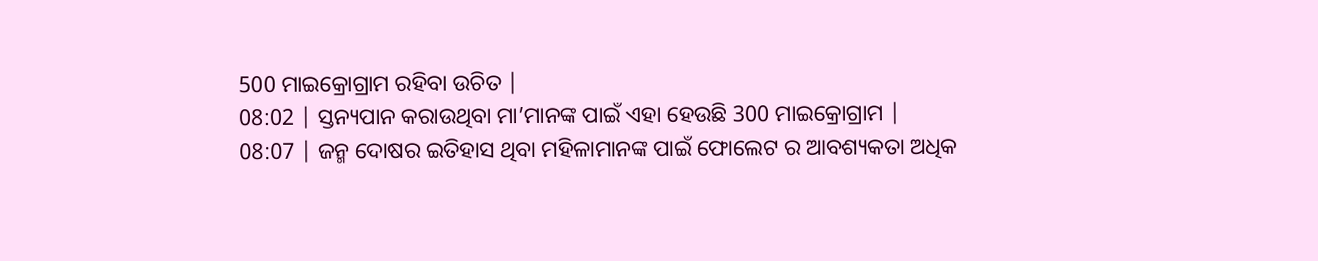500 ମାଇକ୍ରୋଗ୍ରାମ ରହିବା ଉଚିତ |
08:02 | ସ୍ତନ୍ୟପାନ କରାଉଥିବା ମା’ମାନଙ୍କ ପାଇଁ ଏହା ହେଉଛି 300 ମାଇକ୍ରୋଗ୍ରାମ |
08:07 | ଜନ୍ମ ଦୋଷର ଇତିହାସ ଥିବା ମହିଳାମାନଙ୍କ ପାଇଁ ଫୋଲେଟ ର ଆବଶ୍ୟକତା ଅଧିକ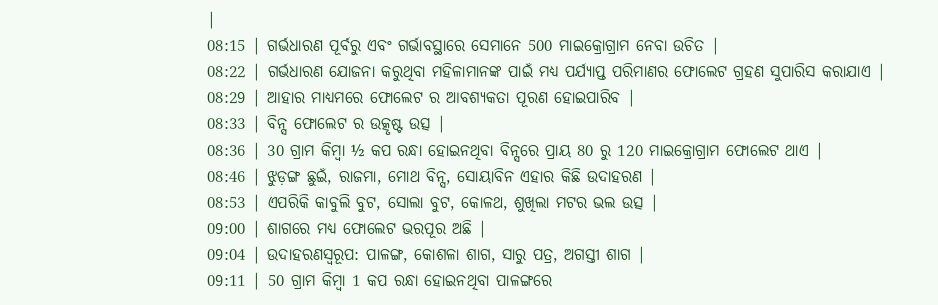|
08:15 | ଗର୍ଭଧାରଣ ପୂର୍ବରୁ ଏବଂ ଗର୍ଭାବସ୍ଥାରେ ସେମାନେ 500 ମାଇକ୍ରୋଗ୍ରାମ ନେବା ଉଚିତ |
08:22 | ଗର୍ଭଧାରଣ ଯୋଜନା କରୁଥିବା ମହିଳାମାନଙ୍କ ପାଇଁ ମଧ୍ୟ ପର୍ଯ୍ୟାପ୍ତ ପରିମାଣର ଫୋଲେଟ ଗ୍ରହଣ ସୁପାରିସ କରାଯାଏ |
08:29 | ଆହାର ମାଧ୍ୟମରେ ଫୋଲେଟ ର ଆବଶ୍ୟକତା ପୂରଣ ହୋଇପାରିବ |
08:33 | ବିନ୍ସ ଫୋଲେଟ ର ଉତ୍କୃଷ୍ଟ ଉତ୍ସ |
08:36 | 30 ଗ୍ରାମ କିମ୍ବା ½ କପ ରନ୍ଧା ହୋଇନଥିବା ବିନ୍ସରେ ପ୍ରାୟ 80 ରୁ 120 ମାଇକ୍ରୋଗ୍ରାମ ଫୋଲେଟ ଥାଏ |
08:46 | ଝୁଡ଼ଙ୍ଗ ଛୁଇଁ, ରାଜମା, ମୋଥ ବିନ୍ସ, ସୋୟାବିନ ଏହାର କିଛି ଉଦାହରଣ |
08:53 | ଏପରିକି କାବୁଲି ବୁଟ, ସୋଲା ବୁଟ, କୋଳଥ, ଶୁଖିଲା ମଟର ଭଲ ଉତ୍ସ |
09:00 | ଶାଗରେ ମଧ୍ୟ ଫୋଲେଟ ଭରପୂର ଅଛି |
09:04 | ଉଦାହରଣସ୍ୱରୂପ: ପାଳଙ୍ଗ, କୋଶଳା ଶାଗ, ସାରୁ ପତ୍ର, ଅଗସ୍ତୀ ଶାଗ |
09:11 | 50 ଗ୍ରାମ କିମ୍ବା 1 କପ ରନ୍ଧା ହୋଇନଥିବା ପାଳଙ୍ଗରେ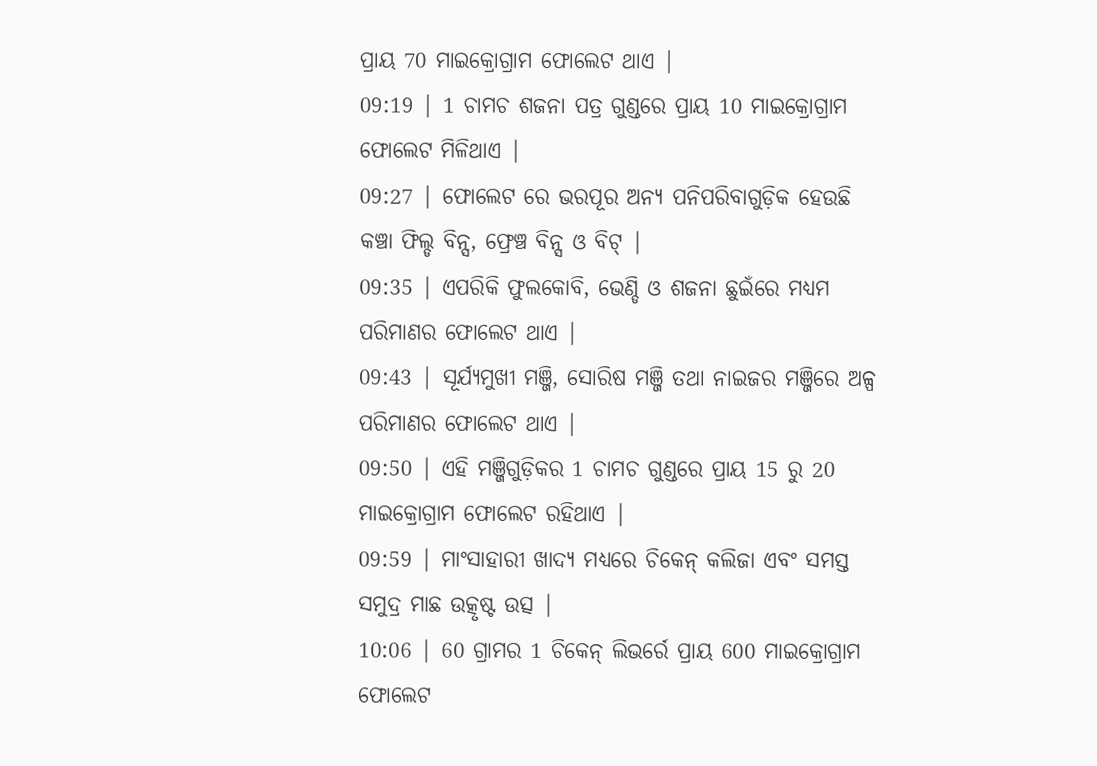ପ୍ରାୟ 70 ମାଇକ୍ରୋଗ୍ରାମ ଫୋଲେଟ ଥାଏ |
09:19 | 1 ଚାମଚ ଶଜନା ପତ୍ର ଗୁଣ୍ଡରେ ପ୍ରାୟ 10 ମାଇକ୍ରୋଗ୍ରାମ ଫୋଲେଟ ମିଳିଥାଏ |
09:27 | ଫୋଲେଟ ରେ ଭରପୂର ଅନ୍ୟ ପନିପରିବାଗୁଡ଼ିକ ହେଉଛି କଞ୍ଚା ଫିଲ୍ଡ ବିନ୍ସ, ଫ୍ରେଞ୍ଚ ବିନ୍ସ ଓ ବିଟ୍ |
09:35 | ଏପରିକି ଫୁଲକୋବି, ଭେଣ୍ଡି ଓ ଶଜନା ଛୁଇଁରେ ମଧ୍ୟମ ପରିମାଣର ଫୋଲେଟ ଥାଏ |
09:43 | ସୂର୍ଯ୍ୟମୁଖୀ ମଞ୍ଜି, ସୋରିଷ ମଞ୍ଜି ତଥା ନାଇଜର ମଞ୍ଜିରେ ଅଳ୍ପ ପରିମାଣର ଫୋଲେଟ ଥାଏ |
09:50 | ଏହି ମଞ୍ଜିଗୁଡ଼ିକର 1 ଚାମଚ ଗୁଣ୍ଡରେ ପ୍ରାୟ 15 ରୁ 20 ମାଇକ୍ରୋଗ୍ରାମ ଫୋଲେଟ ରହିଥାଏ |
09:59 | ମାଂସାହାରୀ ଖାଦ୍ୟ ମଧ୍ୟରେ ଚିକେନ୍ କଲିଜା ଏବଂ ସମସ୍ତ ସମୁଦ୍ର ମାଛ ଉତ୍କୃଷ୍ଟ ଉତ୍ସ |
10:06 | 60 ଗ୍ରାମର 1 ଚିକେନ୍ ଲିଭର୍ରେ ପ୍ରାୟ 600 ମାଇକ୍ରୋଗ୍ରାମ ଫୋଲେଟ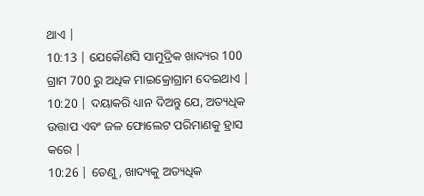ଥାଏ |
10:13 | ଯେକୌଣସି ସାମୁଦ୍ରିକ ଖାଦ୍ୟର 100 ଗ୍ରାମ 700 ରୁ ଅଧିକ ମାଇକ୍ରୋଗ୍ରାମ ଦେଇଥାଏ |
10:20 | ଦୟାକରି ଧ୍ୟାନ ଦିଅନ୍ତୁ ଯେ, ଅତ୍ୟଧିକ ଉତ୍ତାପ ଏବଂ ଜଳ ଫୋଲେଟ ପରିମାଣକୁ ହ୍ରାସ କରେ |
10:26 | ତେଣୁ, ଖାଦ୍ୟକୁ ଅତ୍ୟଧିକ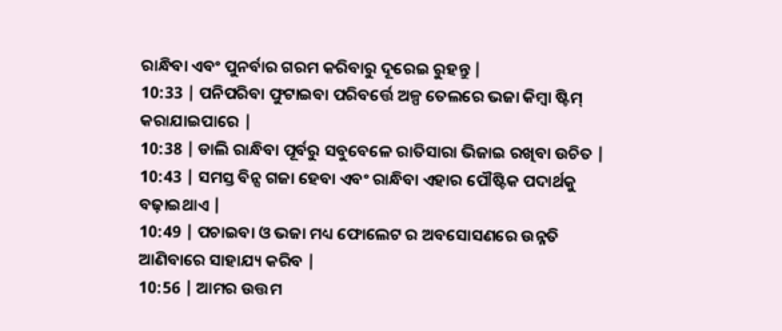ରାନ୍ଧିବା ଏବଂ ପୁନର୍ବାର ଗରମ କରିବାରୁ ଦୂରେଇ ରୁହନ୍ତୁ |
10:33 | ପନିପରିବା ଫୁଟାଇବା ପରିବର୍ତ୍ତେ ଅଳ୍ପ ତେଲରେ ଭଜା କିମ୍ବା ଷ୍ଟିମ୍ କରାଯାଇପାରେ |
10:38 | ଡାଲି ରାନ୍ଧିବା ପୂର୍ବରୁ ସବୁବେଳେ ରାତିସାରା ଭିଜାଇ ରଖିବା ଉଚିତ |
10:43 | ସମସ୍ତ ବିନ୍ସ ଗଜା ହେବା ଏବଂ ରାନ୍ଧିବା ଏହାର ପୌଷ୍ଟିକ ପଦାର୍ଥକୁ ବଢ଼ାଇଥାଏ |
10:49 | ପଚାଇବା ଓ ଭଜା ମଧ୍ୟ ଫୋଲେଟ ର ଅବସୋସଣରେ ଉନ୍ନତି ଆଣିବାରେ ସାହାଯ୍ୟ କରିବ |
10:56 | ଆମର ଉତ୍ତମ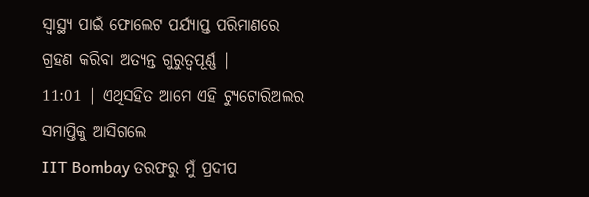ସ୍ୱାସ୍ଥ୍ୟ ପାଇଁ ଫୋଲେଟ ପର୍ଯ୍ୟାପ୍ତ ପରିମାଣରେ ଗ୍ରହଣ କରିବା ଅତ୍ୟନ୍ତ ଗୁରୁତ୍ୱପୂର୍ଣ୍ଣ |
11:01 | ଏଥିସହିତ ଆମେ ଏହି ଟ୍ୟୁଟୋରିଅଲର ସମାପ୍ତିକୁ ଆସିଗଲେ
IIT Bombay ତରଫରୁ ମୁଁ ପ୍ରଦୀପ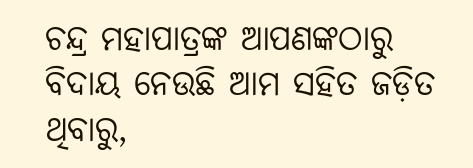ଚନ୍ଦ୍ର ମହାପାତ୍ରଙ୍କ ଆପଣଙ୍କଠାରୁ ବିଦାୟ ନେଉଛି ଆମ ସହିତ ଜଡ଼ିତ ଥିବାରୁ,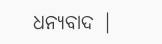ଧନ୍ୟବାଦ |